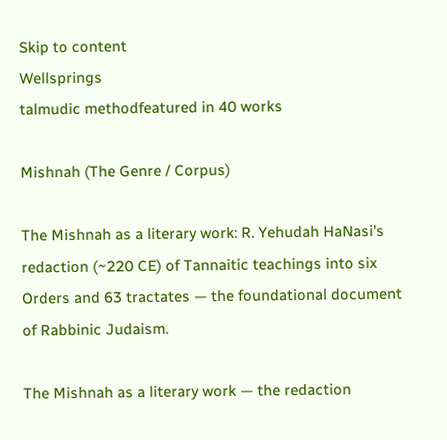Skip to content
Wellsprings
talmudic methodfeatured in 40 works

Mishnah (The Genre / Corpus)

The Mishnah as a literary work: R. Yehudah HaNasi's redaction (~220 CE) of Tannaitic teachings into six Orders and 63 tractates — the foundational document of Rabbinic Judaism.

The Mishnah as a literary work — the redaction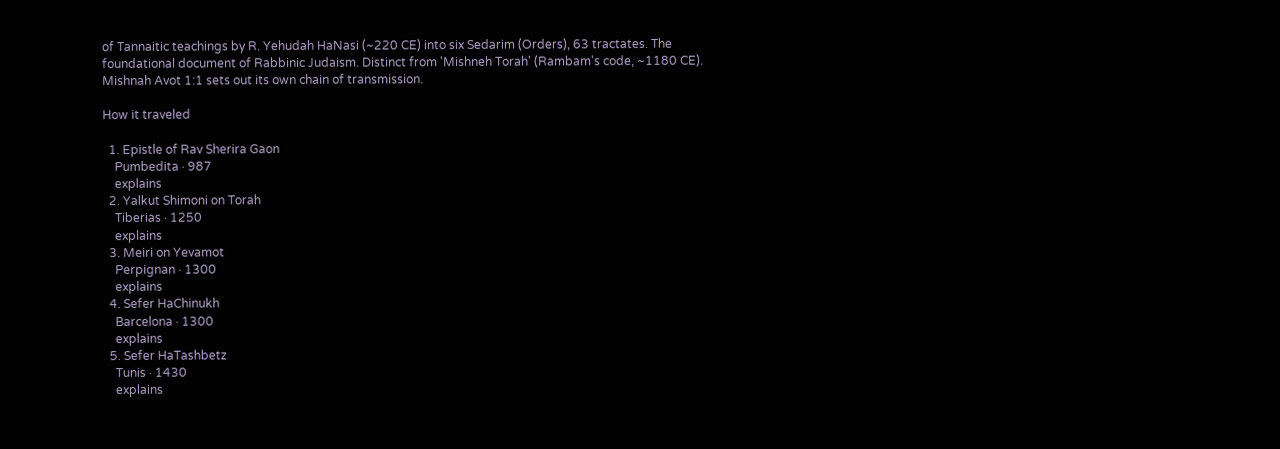of Tannaitic teachings by R. Yehudah HaNasi (~220 CE) into six Sedarim (Orders), 63 tractates. The foundational document of Rabbinic Judaism. Distinct from 'Mishneh Torah' (Rambam's code, ~1180 CE). Mishnah Avot 1:1 sets out its own chain of transmission.

How it traveled

  1. Epistle of Rav Sherira Gaon
    Pumbedita · 987
    explains
  2. Yalkut Shimoni on Torah
    Tiberias · 1250
    explains
  3. Meiri on Yevamot
    Perpignan · 1300
    explains
  4. Sefer HaChinukh
    Barcelona · 1300
    explains
  5. Sefer HaTashbetz
    Tunis · 1430
    explains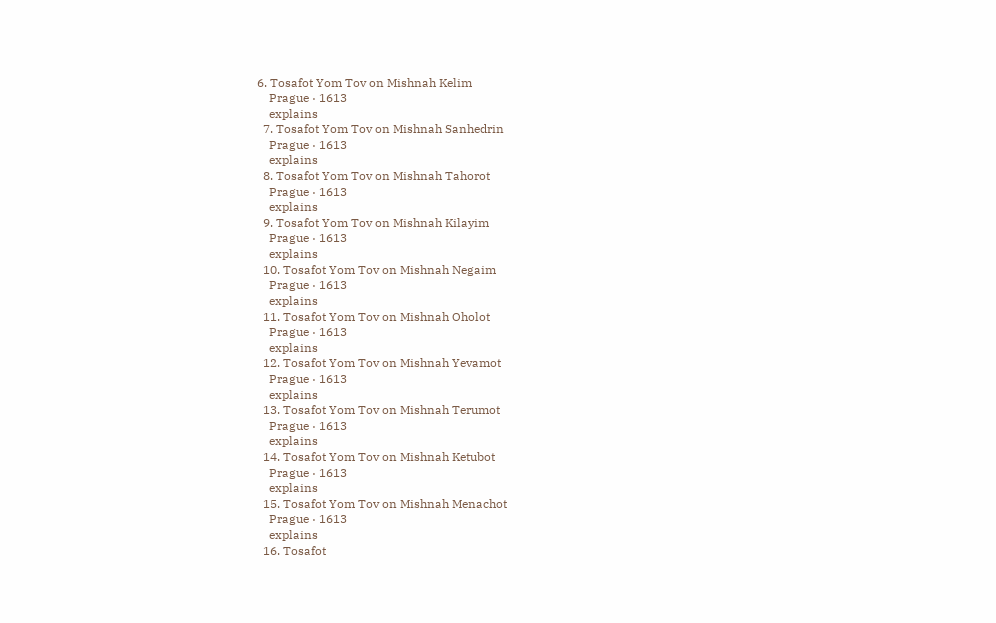6. Tosafot Yom Tov on Mishnah Kelim
    Prague · 1613
    explains
  7. Tosafot Yom Tov on Mishnah Sanhedrin
    Prague · 1613
    explains
  8. Tosafot Yom Tov on Mishnah Tahorot
    Prague · 1613
    explains
  9. Tosafot Yom Tov on Mishnah Kilayim
    Prague · 1613
    explains
  10. Tosafot Yom Tov on Mishnah Negaim
    Prague · 1613
    explains
  11. Tosafot Yom Tov on Mishnah Oholot
    Prague · 1613
    explains
  12. Tosafot Yom Tov on Mishnah Yevamot
    Prague · 1613
    explains
  13. Tosafot Yom Tov on Mishnah Terumot
    Prague · 1613
    explains
  14. Tosafot Yom Tov on Mishnah Ketubot
    Prague · 1613
    explains
  15. Tosafot Yom Tov on Mishnah Menachot
    Prague · 1613
    explains
  16. Tosafot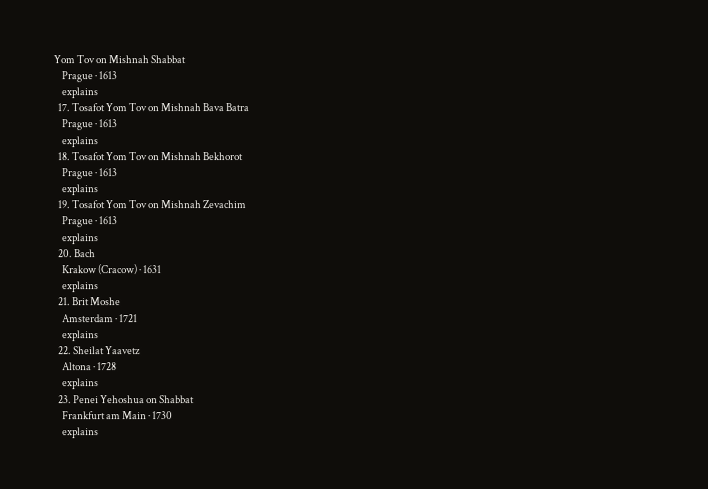Yom Tov on Mishnah Shabbat
    Prague · 1613
    explains
  17. Tosafot Yom Tov on Mishnah Bava Batra
    Prague · 1613
    explains
  18. Tosafot Yom Tov on Mishnah Bekhorot
    Prague · 1613
    explains
  19. Tosafot Yom Tov on Mishnah Zevachim
    Prague · 1613
    explains
  20. Bach
    Krakow (Cracow) · 1631
    explains
  21. Brit Moshe
    Amsterdam · 1721
    explains
  22. Sheilat Yaavetz
    Altona · 1728
    explains
  23. Penei Yehoshua on Shabbat
    Frankfurt am Main · 1730
    explains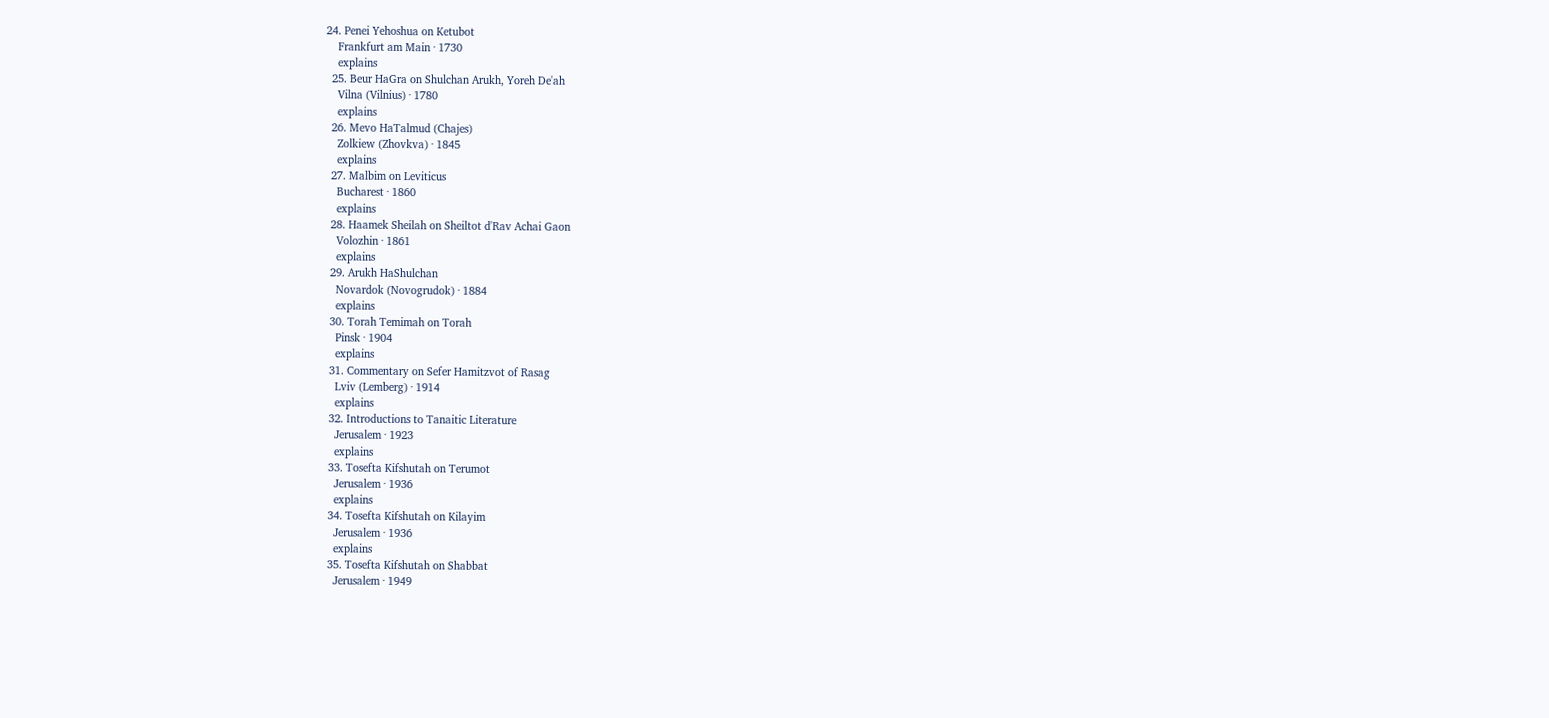24. Penei Yehoshua on Ketubot
    Frankfurt am Main · 1730
    explains
  25. Beur HaGra on Shulchan Arukh, Yoreh De'ah
    Vilna (Vilnius) · 1780
    explains
  26. Mevo HaTalmud (Chajes)
    Zolkiew (Zhovkva) · 1845
    explains
  27. Malbim on Leviticus
    Bucharest · 1860
    explains
  28. Haamek Sheilah on Sheiltot d'Rav Achai Gaon
    Volozhin · 1861
    explains
  29. Arukh HaShulchan
    Novardok (Novogrudok) · 1884
    explains
  30. Torah Temimah on Torah
    Pinsk · 1904
    explains
  31. Commentary on Sefer Hamitzvot of Rasag
    Lviv (Lemberg) · 1914
    explains
  32. Introductions to Tanaitic Literature
    Jerusalem · 1923
    explains
  33. Tosefta Kifshutah on Terumot
    Jerusalem · 1936
    explains
  34. Tosefta Kifshutah on Kilayim
    Jerusalem · 1936
    explains
  35. Tosefta Kifshutah on Shabbat
    Jerusalem · 1949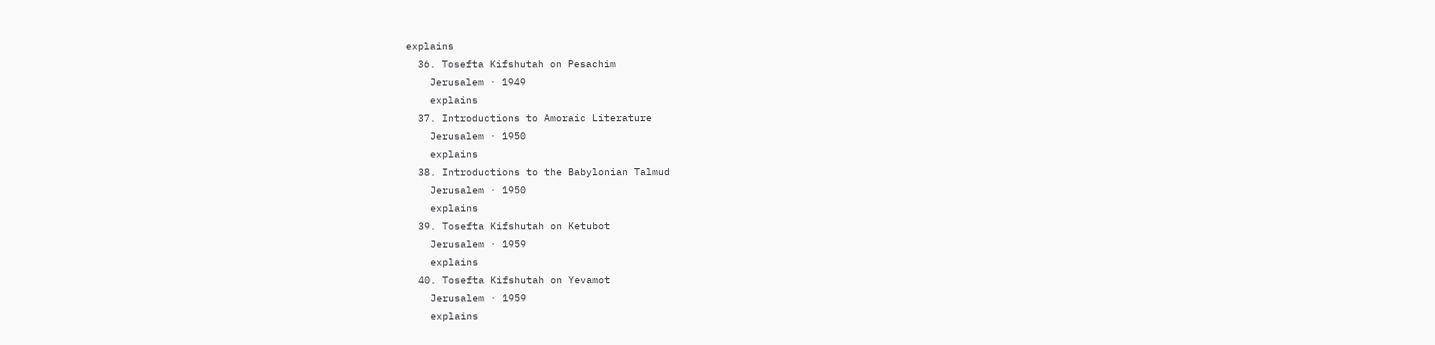explains
  36. Tosefta Kifshutah on Pesachim
    Jerusalem · 1949
    explains
  37. Introductions to Amoraic Literature
    Jerusalem · 1950
    explains
  38. Introductions to the Babylonian Talmud
    Jerusalem · 1950
    explains
  39. Tosefta Kifshutah on Ketubot
    Jerusalem · 1959
    explains
  40. Tosefta Kifshutah on Yevamot
    Jerusalem · 1959
    explains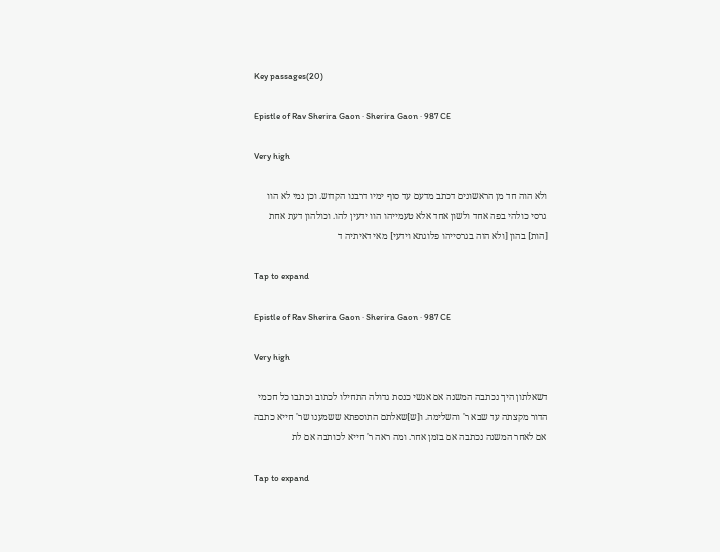Key passages(20)

Epistle of Rav Sherira Gaon · Sherira Gaon · 987 CE

Very high

ולא הוה חד מן הראשונים דכתב מדעם עד סוף ימיו דרבנו הקדוש. וכן נמי לא הוו גרסי כולהי בפה אחד ולשון אחד אלא טעמייהו הוו ידעין להו. וכולהון דעת אחת [הות] בהון [ולא הוה בגרסייהו פלוגתא וידעי] מאי דאיתיה ד

Tap to expand

Epistle of Rav Sherira Gaon · Sherira Gaon · 987 CE

Very high

דשאלתון היך נכתבה המשנה אם אנשי כנסת גדולה התחילו לכתוב וכתבו כל חכמי הדור מקצתה עד שבא ר' והשלימה. ו[ש]שאלתם התוספתא ששמענו שר' חייא כתבה אם לאחר המשנה נכתבה אם בזמן אחר. ומה ראה ר' חייא לכותבה אם לת

Tap to expand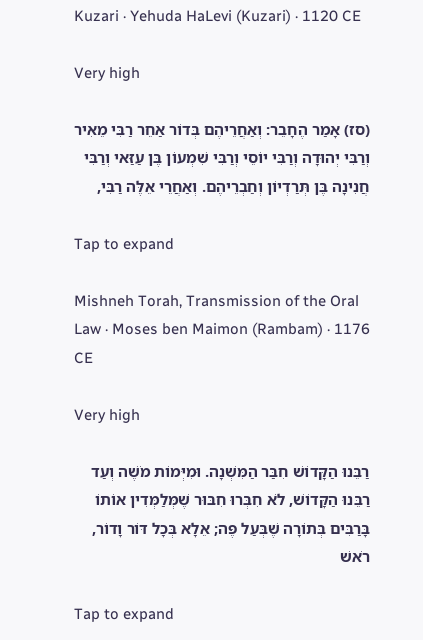Kuzari · Yehuda HaLevi (Kuzari) · 1120 CE

Very high

(סז) אָמַר הֶחָבֵר: וְאַחֲרֵיהֶם בְּדוֹר אַחֵר רַבִּי מֵאִיר וְרַבִּי יְהוּדָה וְרַבִּי יוֹסֵי וְרַבִּי שִׁמְעוֹן בֶּן עַזַּאי וְרַבִּי חֲנִינָה בֶּן תְּרַדְיוֹן וְחַבְרֵיהֶם. וְאַחֲרֵי אֵלֶּה רַבִּי,

Tap to expand

Mishneh Torah, Transmission of the Oral Law · Moses ben Maimon (Rambam) · 1176 CE

Very high

רַבֵּנוּ הַקָּדוֹשׁ חִבַּר הַמִּשְׁנָה. וּמִיְּמוֹת מֹשֶׁה וְעַד רַבֵּנוּ הַקָּדוֹשׁ, לֹא חִבְּרוּ חִבּוּר שֶׁמְּלַמְּדִין אוֹתוֹ בָּרַבִּים בְּתוֹרָה שֶׁבְּעַל פֶּה; אֵלָא בְּכָל דּוֹר וָדוֹר, רֹאשׁ

Tap to expand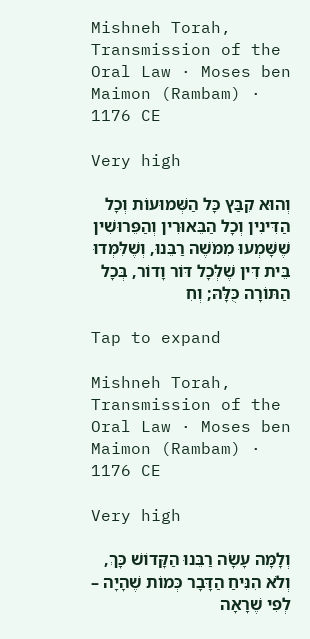Mishneh Torah, Transmission of the Oral Law · Moses ben Maimon (Rambam) · 1176 CE

Very high

וְהוּא קִבַּץ כָּל הַשְּׁמוּעוֹת וְכָל הַדִּינִין וְכָל הַבֵּאוּרִין וְהַפֵּרוּשִׁין שֶׁשָּׁמְעוּ מִמֹּשֶׁה רַבֵּנוּ, וְשֶׁלִּמְּדוּ בֵּית דִּין שֶׁלְּכָל דּוֹר וָדוֹר, בְּכָל הַתּוֹרָה כֻּלָּהּ; וְחִ

Tap to expand

Mishneh Torah, Transmission of the Oral Law · Moses ben Maimon (Rambam) · 1176 CE

Very high

וְלָמָּה עָשָׂה רַבֵּנוּ הַקָּדוֹשׁ כָּךְ, וְלֹא הִנִּיחַ הַדָּבָר כְּמוֹת שֶׁהָיָה – לְפִי שֶׁרָאָה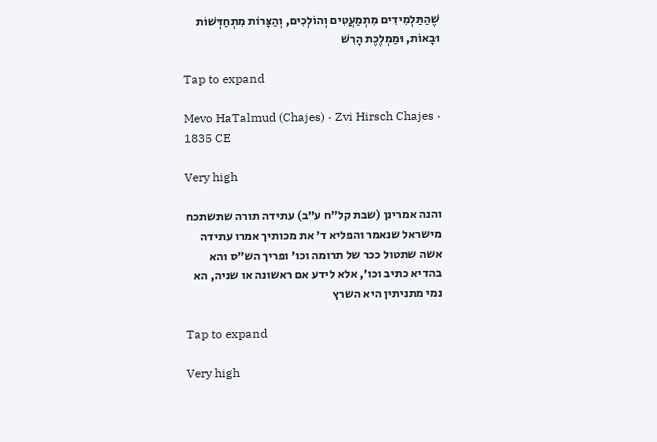שֶׁהַתַּלְמִידִים מִתְמַעֲטִים וְהוֹלְכִים, וְהַצָּרוֹת מִתְחַדְּשׁוֹת וּבָאוֹת, וּמַמְלֶכֶת הָרִשׁ

Tap to expand

Mevo HaTalmud (Chajes) · Zvi Hirsch Chajes · 1835 CE

Very high

והנה אמרינן (שבת קל״ח ע״ב) עתידה תורה שתשתכח מישראל שנאמר והפליא ד׳ את מכותיך אמרו עתידה אשה שתטול ככר של תרומה וכו׳ ופריך הש״ס והא בהדיא כתיב וכו׳, אלא לידע אם ראשונה או שניה, הא נמי מתניתין היא השרץ

Tap to expand

Very high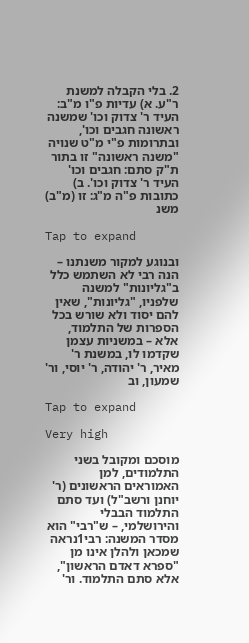2. בלי הקבלה למשנת ר"ע. א) עדיות פ"ו מ"ב: העיד ר' צדוק וכו' שמשנה ראשונה חגבים וכו', ובתרומות פ"י מ"ט שנויה "משנה ראשונה" זו בתור ת"ק סתם: חגבים וכו' העיד ר' צדוק וכו'. ב) כתובות פ"ה מ"ג: זו (מ"ב) משנ

Tap to expand

ובנוגע למקור משנתנו – הנה רבי לא השתמש כלל ב"גליונות" למשנה שלפניו, "גליונות", שאין להם יסוד ולא שורש בכל הספרות של התלמוד, אלא – במשניות עצמן שקדמו לו, במשנת ר' מאיר, ר' יהודה, ר' יוסי, ור' שמעון, וב

Tap to expand

Very high

מוסכם ומקובל בשני התלמודים, למן האמוראים הראשונים (ר' יוחנן ורשב"ל) ועד סתם התלמוד הבבלי והירושלמי, – ש"רבי" הוא מסדר המשנה: רבי1נראה שמכאן ולהלן אינו מן "ספרא דאדם הראשון", אלא סתם התלמוד. ור'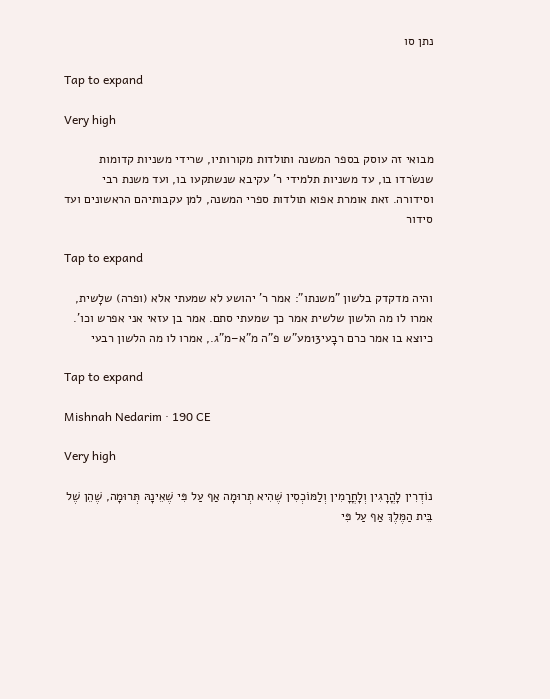נתן סו

Tap to expand

Very high

מבואי זה עוסק בספר המשנה ותולדות מקורותיו, שרידי משניות קדומות שנשׂרדו בו, עד משניות תלמידי ר' עקיבא שנשתקעו בו, ועד משנת רבי וסידורה. זאת אומרת אפוא תולדות ספרי המשנה, למן עקבותיהם הראשונים ועד סידור

Tap to expand

והיה מדקדק בלשון "משנתו": אמר ר' יהושע לא שמעתי אלא (ופרה) שלָשית, אמרו לו מה הלשון שלשית אמר כך שמעתי סתם. אמר בן עזאי אני אפרש וכו'. כיוצא בו אמר כרם רבָעי13מע"ש פ"ה מ"א–מ"ג., אמרו לו מה הלשון רבעי

Tap to expand

Mishnah Nedarim · 190 CE

Very high

נוֹדְרִין לָהֳרָגִין וְלָחֳרָמִין וְלַמּוֹכְסִין שֶׁהִיא תְרוּמָה אַף עַל פִּי שֶׁאֵינָהּ תְּרוּמָה, שֶׁהֵן שֶׁל בֵּית הַמֶּלֶךְ אַף עַל פִּי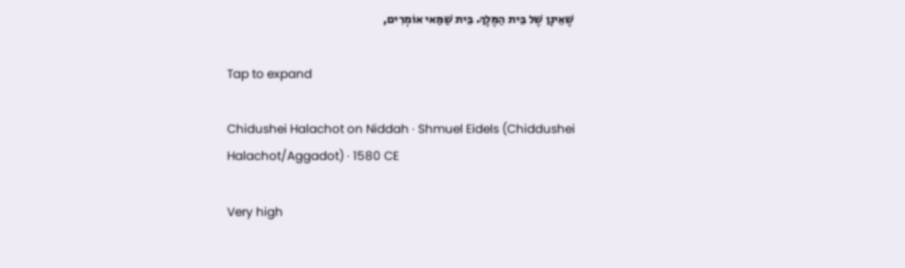שֶׁאֵינָן שֶׁל בֵּית הַמֶּלֶךְ. בֵּית שַׁמַּאי אוֹמְרִים,

Tap to expand

Chidushei Halachot on Niddah · Shmuel Eidels (Chiddushei Halachot/Aggadot) · 1580 CE

Very high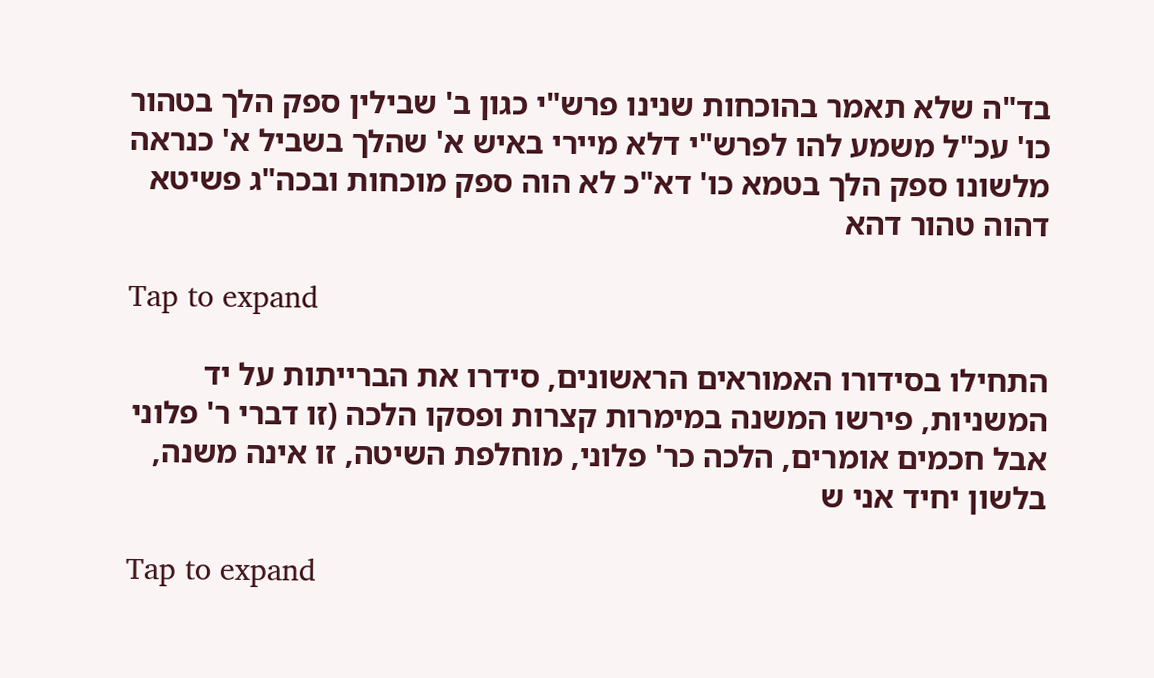בד"ה שלא תאמר בהוכחות שנינו פרש"י כגון ב' שבילין ספק הלך בטהור כו' עכ"ל משמע להו לפרש"י דלא מיירי באיש א' שהלך בשביל א' כנראה מלשונו ספק הלך בטמא כו' דא"כ לא הוה ספק מוכחות ובכה"ג פשיטא דהוה טהור דהא

Tap to expand

התחילו בסידורו האמוראים הראשונים, סידרו את הברייתות על יד המשניות, פירשו המשנה במימרות קצרות ופסקו הלכה (זו דברי ר' פלוני אבל חכמים אומרים, הלכה כר' פלוני, מוחלפת השיטה, זו אינה משנה, בלשון יחיד אני ש

Tap to expand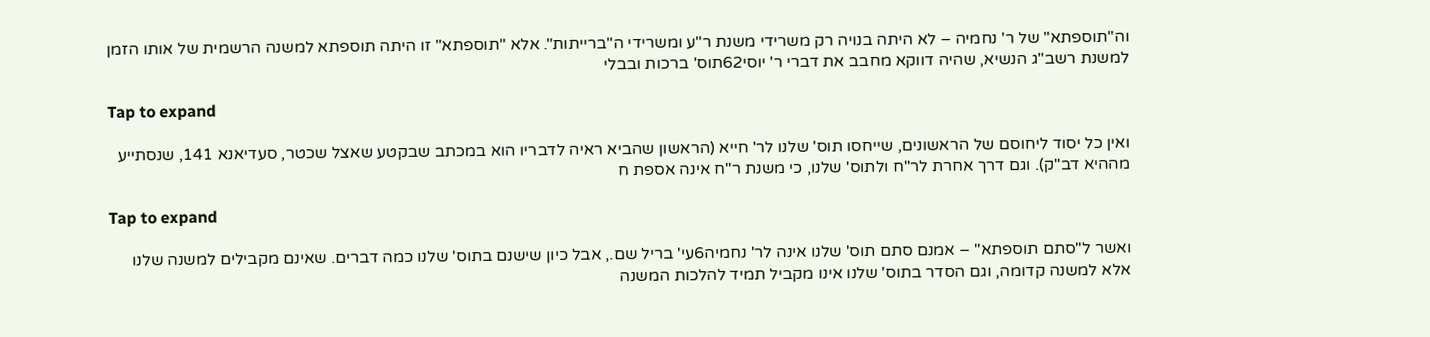וה"תוספתא" של ר' נחמיה – לא היתה בנויה רק משרידי משנת ר"ע ומשרידי ה"ברייתות". אלא "תוספתא" זו היתה תוספתא למשנה הרשמית של אותו הזמן למשנת רשב"ג הנשיא, שהיה דווקא מחבב את דברי ר' יוסי62תוס' ברכות ובבלי

Tap to expand

ואין כל יסוד ליחוסם של הראשונים, שייחסו תוס' שלנו לר' חייא (הראשון שהביא ראיה לדבריו הוא במכתב שבקטע שאצל שכטר, סעדיאנא 141, שנסתייע מההיא דב"ק). וגם דרך אחרת לר"ח ולתוס' שלנו, כי משנת ר"ח אינה אספת ח

Tap to expand

ואשר ל"סתם תוספתא" – אמנם סתם תוס' שלנו אינה לר' נחמיה6עי' בריל שם., אבל כיון שישנם בתוס' שלנו כמה דברים. שאינם מקבילים למשנה שלנו אלא למשנה קדומה, וגם הסדר בתוס' שלנו אינו מקביל תמיד להלכות המשנה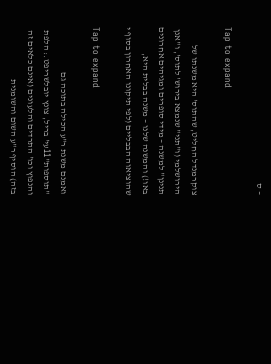– ס

Tap to expand

צוקרמנדל החליט, שהתוס' היא משנתו של הירושלמי (ו"תני" שנמצא בירוש' לתוס', ו"אנן תנינן" למשנה – מידי סופרים ומגיהים אחרונים באו!) והמשנה שלנו – משנה בבלית היא, שהוציאוה הבבליים (לפי תיקונו האחרון בסוף י

Tap to expand

ואמנם משנת ר"ע הכילה בתוכה גם "תוספות"11עי' בריל, צונץ יובלשריפט.: הלפת והנפוץ וכו' התרדים והלעונים (אינם כלאים זה בזה) הוסיף ר"ע השום והשומנית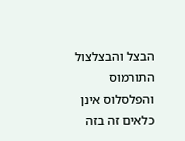הבצל והבצלצול התורמוס והפלסלוס אינן כלאים זה בזה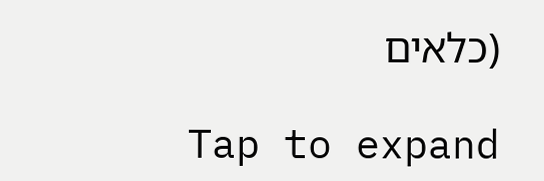(כלאים

Tap to expand